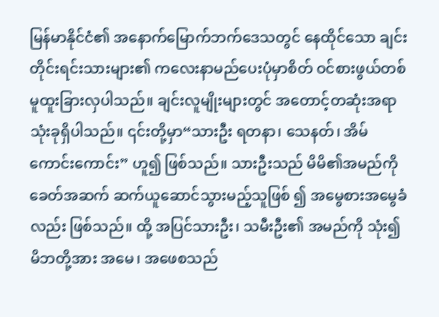မြန်မာနိုင်ငံ၏ အနောက်မြောက်ဘက်ဒေသတွင် နေထိုင်သော ချင်းတိုင်းရင်းသားများ၏ ကလေးနာမည်ပေးပုံမှာစိတ် ဝင်စားဖွယ်တစ်မူထူးခြားလှပါသည်။ ချင်းလူမျိုးများတွင် အတောင့်တဆုံးအရာသုံးခုရှိပါသည်။ ၎င်းတို့မှာ“သားဦး ရတနာ၊ သေနတ်၊ အိမ်ကောင်းကောင်း” ဟူ၍ ဖြစ်သည်။ သားဦးသည် မိမိ၏အမည်ကို ခေတ်အဆက် ဆက်ယူဆောင်သွားမည့်သူဖြစ် ၍ အမွေစားအမွေခံလည်း ဖြစ်သည်။ ထို့ အပြင်သားဦး၊ သမီးဦး၏ အမည်ကို သုံး၍ မိဘတို့အား အမေ၊ အဖေစသည်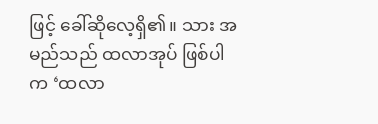ဖြင့် ခေါ်ဆိုလေ့ရှိ၏။ သား အမည်သည် ထလာအုပ် ဖြစ်ပါက ‘ထလာ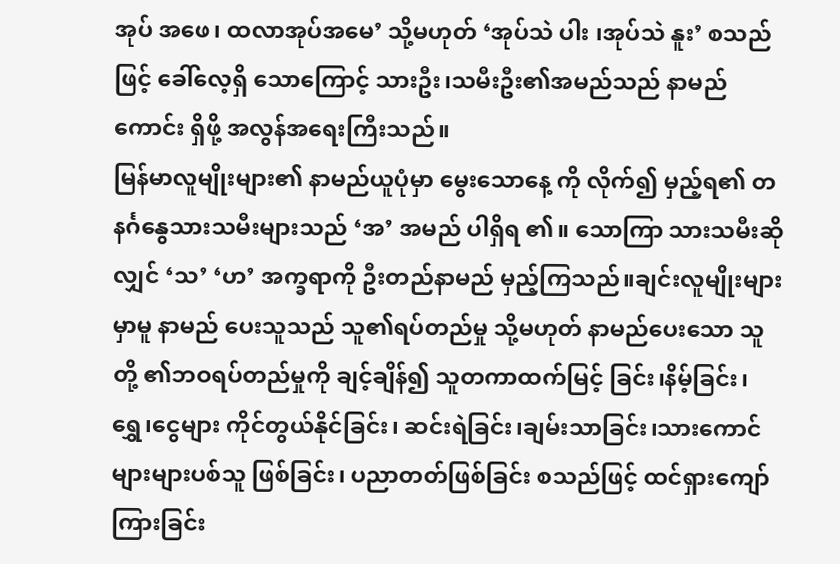အုပ် အဖေ၊ ထလာအုပ်အမေ’ သို့မဟုတ် ‘အုပ်သဲ ပါး ၊အုပ်သဲ နူး’ စသည်ဖြင့် ခေါ်လေ့ရှိ သောကြောင့် သားဦး၊သမီးဦး၏အမည်သည် နာမည်ကောင်း ရှိဖို့ အလွန်အရေးကြီးသည်။
မြန်မာလူမျိုးများ၏ နာမည်ယူပုံမှာ မွေးသောနေ့ ကို လိုက်၍ မှည့်ရ၏ တနင်္ဂနွေသားသမီးများသည် ‘အ’ အမည် ပါရှိရ ၏။ သောကြာ သားသမီးဆိုလျှင် ‘သ’ ‘ဟ’ အက္ခရာကို ဦးတည်နာမည် မှည့်ကြသည်။ချင်းလူမျိုးများ မှာမူ နာမည် ပေးသူသည် သူ၏ရပ်တည်မှု သို့မဟုတ် နာမည်ပေးသော သူတို့ ၏ဘဝရပ်တည်မှုကို ချင့်ချိန်၍ သူတကာထက်မြင့် ခြင်း၊နိမ့်ခြင်း၊ရွှေ၊ငွေများ ကိုင်တွယ်နိုင်ခြင်း၊ ဆင်းရဲခြင်း၊ချမ်းသာခြင်း၊သားကောင်များများပစ်သူ ဖြစ်ခြင်း၊ ပညာတတ်ဖြစ်ခြင်း စသည်ဖြင့် ထင်ရှားကျော် ကြားခြင်း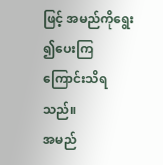ဖြင့် အမည်ကိုရွေး ၍ပေးကြကြောင်းသိရသည်။
အမည်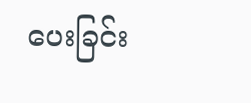ပေးခြင်း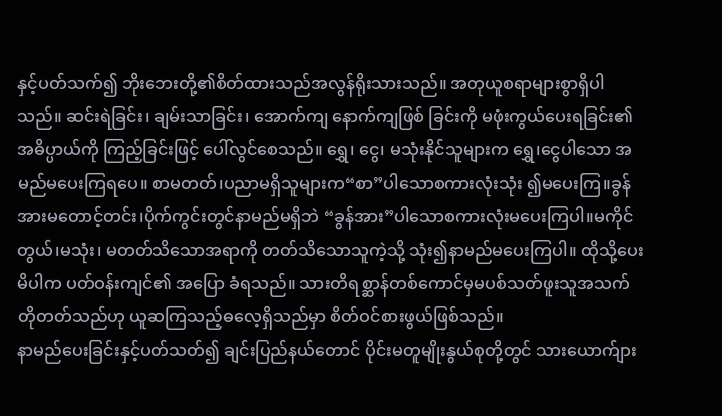နှင့်ပတ်သက်၍ ဘိုးဘေးတို့၏စိတ်ထားသည်အလွန်ရိုးသားသည်။ အတုယူစရာများစွာရှိပါသည်။ ဆင်းရဲခြင်း၊ ချမ်းသာခြင်း၊ အောက်ကျ နောက်ကျဖြစ် ခြင်းကို မဖုံးကွယ်ပေးရခြင်း၏ အဓိပ္ပာယ်ကို ကြည့်ခြင်းဖြင့် ပေါ်လွင်စေသည်။ ရွှေ၊ ငွေ၊ မသုံးနိုင်သူများက ရွှေ၊ငွေပါသော အမည်မပေးကြရပေ။ စာမတတ်၊ပညာမရှိသူများက“စာ”ပါသောစကားလုံးသုံး ၍မပေးကြ။ခွန်အားမတောင့်တင်း၊ပိုက်ကွင်းတွင်နာမည်မရှိဘဲ “ခွန်အား”ပါသောစကားလုံးမပေးကြပါ။မကိုင်တွယ်၊မသုံး၊ မတတ်သိသောအရာကို တတ်သိသောသူကဲ့သို့ သုံး၍နာမည်မပေးကြပါ။ ထိုသို့ပေးမိပါက ပတ်ဝန်းကျင်၏ အပြော ခံရသည်။ သားတိရစ္ဆာန်တစ်ကောင်မှမပစ်သတ်ဖူးသူအသက်တိုတတ်သည်ဟု ယူဆကြသည့်ဓလေ့ရှိသည်မှာ စိတ်ဝင်စားဖွယ်ဖြစ်သည်။
နာမည်ပေးခြင်းနှင့်ပတ်သတ်၍ ချင်းပြည်နယ်တောင် ပိုင်းမတူမျိုးနွယ်စုတို့တွင် သားယောက်ျား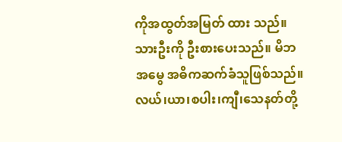ကိုအထွတ်အမြတ် ထား သည်။သားဦးကို ဦးစားပေးသည်။ မိဘအမွေ အဓိကဆက်ခံသူဖြစ်သည်။လယ်၊ယာ၊စပါး၊ကျီ၊သေနတ်တို့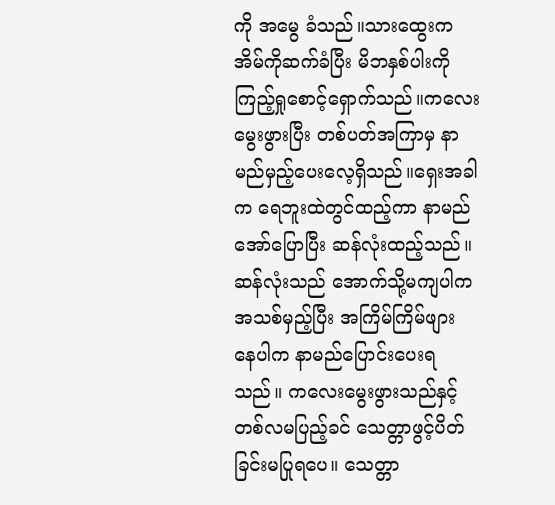ကို အမွေ ခံသည်။သားထွေးကအိမ်ကိုဆက်ခံပြီး မိဘနှစ်ပါးကို ကြည့်ရှုစောင့်ရှောက်သည်။ကလေးမွေးဖွားပြီး တစ်ပတ်အကြာမှ နာမည်မှည့်ပေးလေ့ရှိသည်။ရှေးအခါက ရေဘူးထဲတွင်ထည့်ကာ နာမည်အော်ပြောပြီး ဆန်လုံးထည့်သည်။ဆန်လုံးသည် အောက်သို့မကျပါက အသစ်မှည့်ပြီး အကြိမ်ကြိမ်ဖျား နေပါက နာမည်ပြောင်းပေးရသည်။ ကလေးမွေးဖွားသည်နှင့် တစ်လမပြည့်ခင် သေတ္တာဖွင့်ပိတ်ခြင်းမပြုရပေ။ သေတ္တာ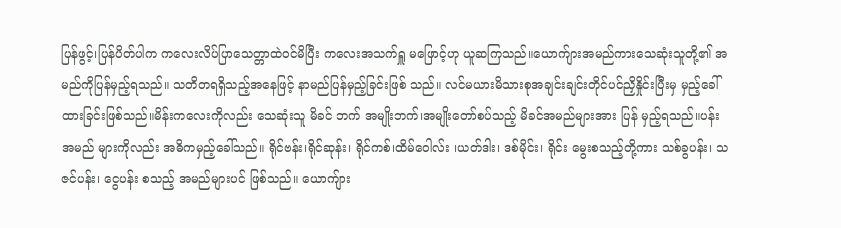ပြန်ဖွင့်၊ပြန်ပိတ်ပါက ကလေးလိပ်ပြာသေတ္တာထဲဝင်မိပြီး ကလေးအသက်ရှူ မဖြောင့်ဟု ယူဆကြသည်။ယောက်ျားအမည်ကားသေဆုံးသူတို့၏ အမည်ကိုပြန်မှည့်ရသည်။ သတိတရရှိသည့်အနေဖြင့် နာမည်ပြန်မှည့်ခြင်းဖြစ် သည်။ လင်မယားမိသားစုအချင်းချင်းတိုင်ပင်ညှိနှိုင်းပြီးမှ မှည့်ခေါ်ထားခြင်းဖြစ်သည်။မိန်းကလေးကိုလည်း သေဆုံးသူ မိခင် ဘက် အမျိုးဘက်၊အမျိုးတော်စပ်သည့် မိခင်အမည်များအား ပြန် မှည့်ရသည်။ပန်းအမည် များကိုလည်း အဓိကမှည့်ခေါ်သည်။ ရိုင်ဗန်း၊ရိုင်ဆုန်း၊ ရိုင်ကစ်၊ထိမ်ဝေါလ်း ၊ယတ်ဒါး၊ ဒစ်မိုင်း၊ ရိုင်း မွေးစသည့်တို့ကား သစ်ခွပန်း၊ သဇင်ပန်း၊ ငွေပန်း စသည့် အမည်များပင် ဖြစ်သည်။ ယောကျ်ား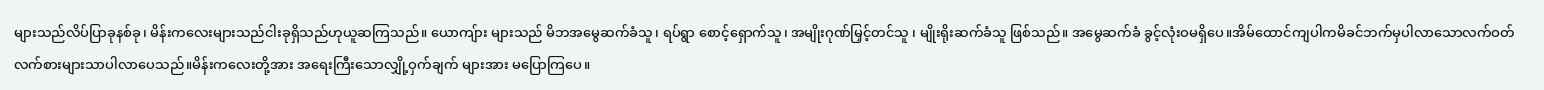များသည်လိပ်ပြာခုနစ်ခု၊ မိန်းကလေးများသည်ငါးခုရှိသည်ဟုယူဆကြသည်။ ယောကျ်ား များသည် မိဘအမွေဆက်ခံသူ၊ ရပ်ရွာ စောင့်ရှောက်သူ၊ အမျိုးဂုဏ်မြှင့်တင်သူ ၊ မျိုးရိုးဆက်ခံသူ ဖြစ်သည်။ အမွေဆက်ခံ ခွင့်လုံးဝမရှိပေ။အိမ်ထောင်ကျပါကမိခင်ဘက်မှပါလာသောလက်ဝတ်လက်စားများသာပါလာပေသည်။မိန်းကလေးတို့အား အရေးကြီးသောလျှို့ဝှက်ချက် များအား မပြောကြပေ။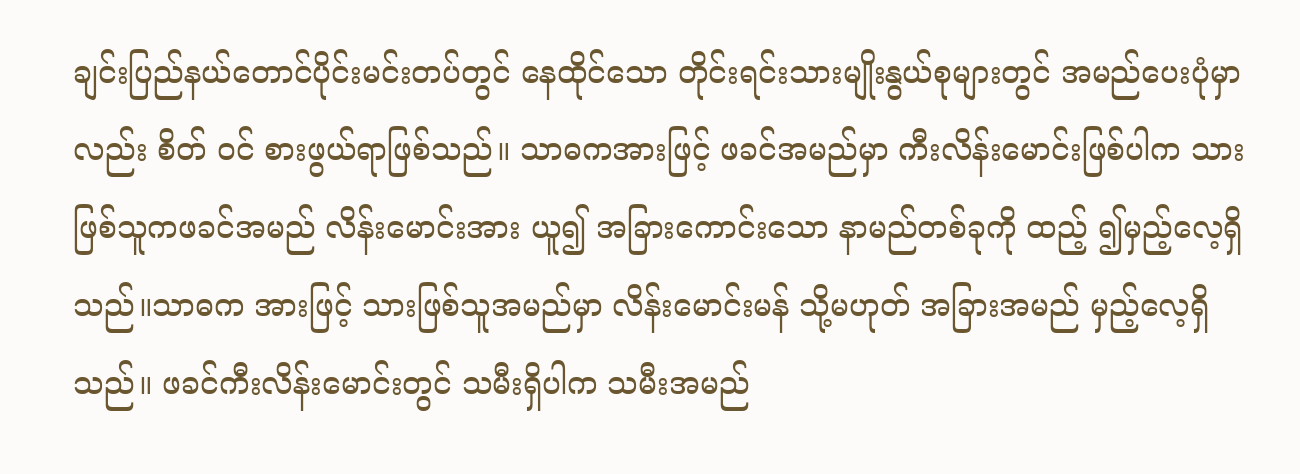ချင်းပြည်နယ်တောင်ပိုင်းမင်းတပ်တွင် နေထိုင်သော တိုင်းရင်းသားမျိုးနွယ်စုများတွင် အမည်ပေးပုံမှာလည်း စိတ် ဝင် စားဖွယ်ရာဖြစ်သည်။ သာဓကအားဖြင့် ဖခင်အမည်မှာ ကီးလိန်းမောင်းဖြစ်ပါက သားဖြစ်သူကဖခင်အမည် လိန်းမောင်းအား ယူ၍ အခြားကောင်းသော နာမည်တစ်ခုကို ထည့် ၍မှည့်လေ့ရှိသည်။သာဓက အားဖြင့် သားဖြစ်သူအမည်မှာ လိန်းမောင်းမန် သို့မဟုတ် အခြားအမည် မှည့်လေ့ရှိသည်။ ဖခင်ကီးလိန်းမောင်းတွင် သမီးရှိပါက သမီးအမည်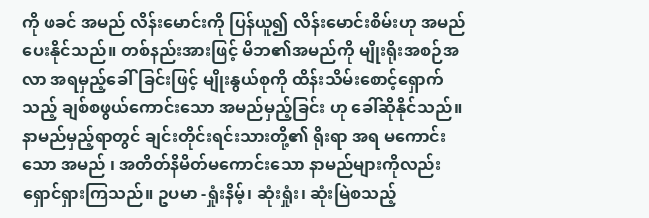ကို ဖခင် အမည် လိန်းမောင်းကို ပြန်ယူ၍ လိန်းမောင်းစိမ်းဟု အမည် ပေးနိုင်သည်။ တစ်နည်းအားဖြင့် မိဘ၏အမည်ကို မျိုးရိုးအစဉ်အလာ အရမှည့်ခေါ်ခြင်းဖြင့် မျိုးနွယ်စုကို ထိန်းသိမ်းစောင့်ရှောက်သည့် ချစ်စဖွယ်ကောင်းသော အမည်မှည့်ခြင်း ဟု ခေါ်ဆိုနိုင်သည်။
နာမည်မှည့်ရာတွင် ချင်းတိုင်းရင်းသားတို့၏ ရိုးရာ အရ မကောင်းသော အမည် ၊ အတိတ်နိမိတ်မကောင်းသော နာမည်များကိုလည်းရှောင်ရှားကြသည်။ ဥပမာ -ရှုံးနိမ့်၊ ဆုံးရှုံး၊ ဆုံးမြဲစသည့်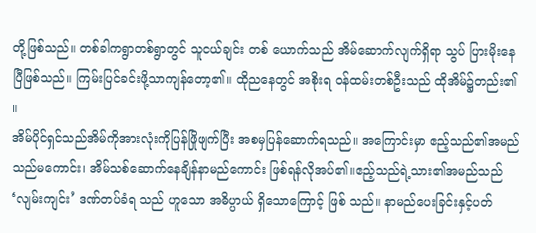တို့ဖြစ်သည်။ တစ်ခါကရွာတစ်ရွာတွင် သူငယ်ချင်း တစ် ယောက်သည် အိမ်ဆောက်လျက်ရှိရာ သွပ် ပြားမိုးနေပြီဖြစ်သည်။ ကြမ်းပြင်ခင်းဖို့သာကျန်တော့၏။ ထိုညနေတွင် အစိုးရ ဝန်ထမ်းတစ်ဦးသည် ထိုအိမ်၌တည်း၏ ။
အိမ်ပိုင်ရှင်သည်အိမ်ကိုအားလုံးကိုပြန်ဖြိုဖျက်ပြီး အစမှပြန်ဆောက်ရသည်။ အကြောင်းမှာ ဧည့်သည်၏အမည်သည်မကောင်း၊ အိမ်သစ်ဆောက်နေချိန်နာမည်ကောင်း ဖြစ်ရန်လိုအပ်၏။ဧည့်သည်ရဲ့သား၏အမည်သည် ‘လျမ်းကျင်း’ ဒဏ်တပ်ခံရ သည် ဟူသော အဓိပ္ပာယ် ရှိသောကြောင့် ဖြစ် သည်။ နာမည်ပေးခြင်းနှင့်ပတ်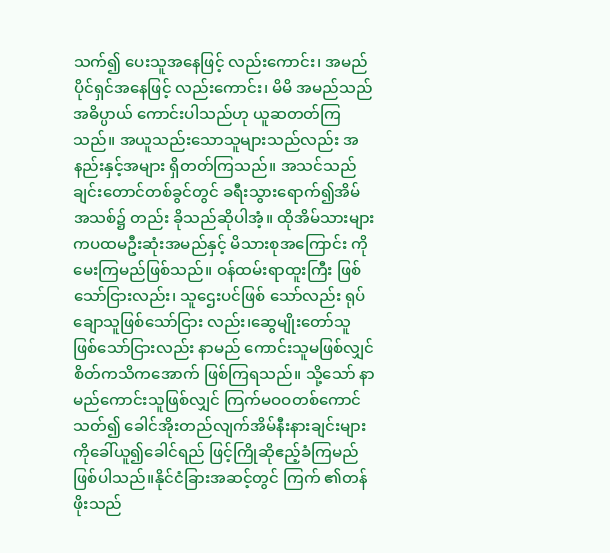သက်၍ ပေးသူအနေဖြင့် လည်းကောင်း၊ အမည်ပိုင်ရှင်အနေဖြင့် လည်းကောင်း၊ မိမိ အမည်သည်အဓိပ္ပာယ် ကောင်းပါသည်ဟု ယူဆတတ်ကြ သည်။ အယူသည်းသောသူများသည်လည်း အနည်းနှင့်အများ ရှိတတ်ကြသည်။ အသင်သည် ချင်းတောင်တစ်ခွင်တွင် ခရီးသွားရောက်၍အိမ်အသစ်၌ တည်း ခိုသည်ဆိုပါအံ့။ ထိုအိမ်သားများကပထမဦးဆုံးအမည်နှင့် မိသားစုအကြောင်း ကို မေးကြမည်ဖြစ်သည်။ ဝန်ထမ်းရာထူးကြီး ဖြစ်သော်ငြားလည်း၊ သူဌေးပင်ဖြစ် သော်လည်း ရုပ်ချောသူဖြစ်သော်ငြား လည်း၊ဆွေမျိုးတော်သူ ဖြစ်သော်ငြားလည်း နာမည် ကောင်းသူမဖြစ်လျှင် စိတ်ကသိကအောက် ဖြစ်ကြရသည်။ သို့သော် နာမည်ကောင်းသူဖြစ်လျှင် ကြက်မဝဝတစ်ကောင် သတ်၍ ခေါင်အိုးတည်လျက်အိမ်နီးနားချင်းများကိုခေါ်ယူ၍ခေါင်ရည် ဖြင့်ကြိုဆိုဧည့်ခံကြမည်ဖြစ်ပါသည်။နိုင်ငံခြားအဆင့်တွင် ကြက် ၏တန်ဖိုးသည်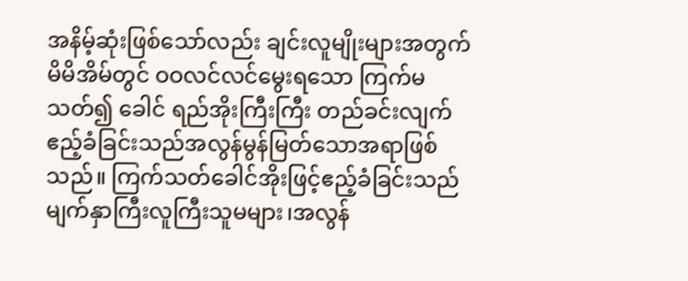အနိမ့်ဆုံးဖြစ်သော်လည်း ချင်းလူမျိုးများအတွက် မိမိအိမ်တွင် ဝဝလင်လင်မွေးရသော ကြက်မသတ်၍ ခေါင် ရည်အိုးကြီးကြီး တည်ခင်းလျက်ဧည့်ခံခြင်းသည်အလွန်မွန်မြတ်သောအရာဖြစ်သည်။ ကြက်သတ်ခေါင်အိုးဖြင့်ဧည့်ခံခြင်းသည် မျက်နှာကြီးလူကြီးသူမများ၊အလွန်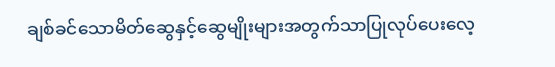ချစ်ခင်သောမိတ်ဆွေနှင့်ဆွေမျိုးများအတွက်သာပြုလုပ်ပေးလေ့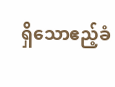ရှိသောဧည့်ခံ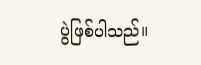ပွဲဖြစ်ပါသည်။